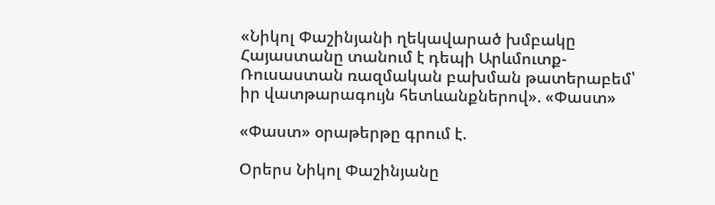«Նիկոլ Փաշինյանի ղեկավարած խմբակը Հայաստանը տանում է դեպի Արևմուտք-Ռուսաստան ռազմական բախման թատերաբեմ՝ իր վատթարագույն հետևանքներով». «Փաստ»

«Փաստ» օրաթերթը գրում է.

Օրերս Նիկոլ Փաշինյանը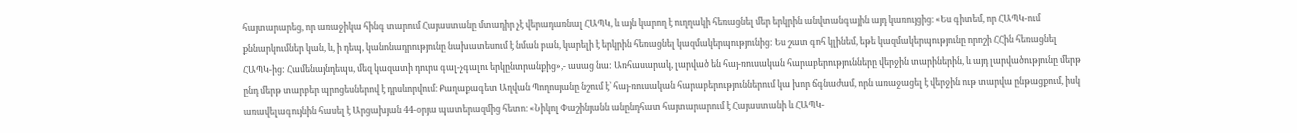հայտարարեց, որ առաջիկա հինգ տարում Հայաստանը մտադիր չէ վերադառնալ ՀԱՊԿ, և այն կարող է ուղղակի հեռացնել մեր երկրին անվտանգային այդ կառույցից։ «Ես գիտեմ, որ ՀԱՊԿ-ում քննարկումներ կան, և, ի դեպ, կանոնադրությունը նախատեսում է նման բան, կարելի է երկրին հեռացնել կազմակերպությունից: Ես շատ գոհ կլինեմ, եթե կազմակերպությունը որոշի ՀՀին հեռացնել ՀԱՊԿ-ից: Համենայնդեպս, մեզ կազատի դուրս գալ-չգալու երկընտրանքից»,- ասաց նա: Առհասարակ, լարված են հայ-ռուսական հարաբերությունները վերջին տարիներին, և այդ լարվածությունը մերթ ընդ մերթ տարբեր պրոցեսներով է դրսևորվում։ Քաղաքագետ Աղվան Պողոսյանը նշում է՝ հայ-ռուսական հարաբերություններում կա խոր ճգնաժամ, որն առաջացել է վերջին ութ տարվա ընթացքում, իսկ առավելագույնին հասել է Արցախյան 44-օրյա պատերազմից հետո։ «Նիկոլ Փաշինյանն անընդհատ հայտարարում է Հայաստանի և ՀԱՊԿ-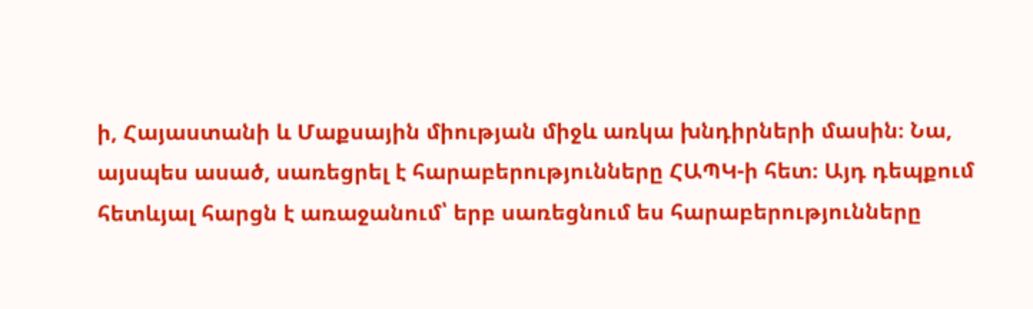ի, Հայաստանի և Մաքսային միության միջև առկա խնդիրների մասին։ Նա, այսպես ասած, սառեցրել է հարաբերությունները ՀԱՊԿ-ի հետ։ Այդ դեպքում հետևյալ հարցն է առաջանում՝ երբ սառեցնում ես հարաբերությունները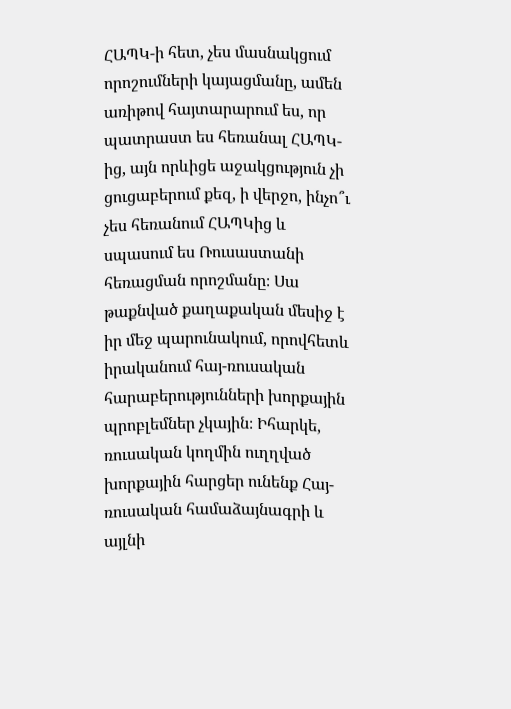ՀԱՊԿ-ի հետ, չես մասնակցում որոշումների կայացմանը, ամեն առիթով հայտարարում ես, որ պատրաստ ես հեռանալ ՀԱՊԿ-ից, այն որևիցե աջակցություն չի ցուցաբերում քեզ, ի վերջո, ինչո՞ւ չես հեռանում ՀԱՊԿից և սպասում ես Ռուսաստանի հեռացման որոշմանը։ Սա թաքնված քաղաքական մեսիջ է իր մեջ պարունակում, որովհետև իրականում հայ-ռուսական հարաբերությունների խորքային պրոբլեմներ չկային։ Իհարկե, ռուսական կողմին ուղղված խորքային հարցեր ունենք Հայ-ռուսական համաձայնագրի և այլնի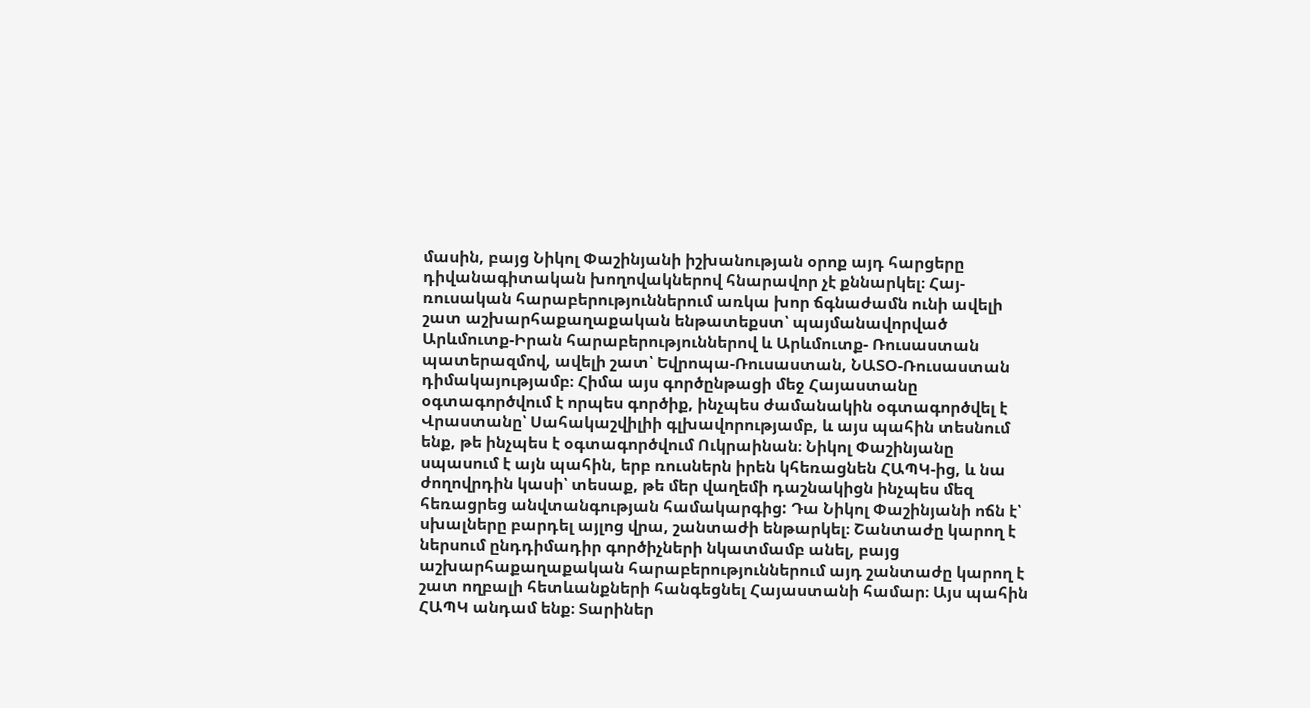մասին, բայց Նիկոլ Փաշինյանի իշխանության օրոք այդ հարցերը դիվանագիտական խողովակներով հնարավոր չէ քննարկել։ Հայ-ռուսական հարաբերություններում առկա խոր ճգնաժամն ունի ավելի շատ աշխարհաքաղաքական ենթատեքստ՝ պայմանավորված Արևմուտք-Իրան հարաբերություններով և Արևմուտք- Ռուսաստան պատերազմով, ավելի շատ՝ Եվրոպա-Ռուսաստան, ՆԱՏՕ-Ռուսաստան դիմակայությամբ։ Հիմա այս գործընթացի մեջ Հայաստանը օգտագործվում է որպես գործիք, ինչպես ժամանակին օգտագործվել է Վրաստանը՝ Սահակաշվիլիի գլխավորությամբ, և այս պահին տեսնում ենք, թե ինչպես է օգտագործվում Ուկրաինան։ Նիկոլ Փաշինյանը սպասում է այն պահին, երբ ռուսներն իրեն կհեռացնեն ՀԱՊԿ-ից, և նա ժողովրդին կասի՝ տեսաք, թե մեր վաղեմի դաշնակիցն ինչպես մեզ հեռացրեց անվտանգության համակարգից: Դա Նիկոլ Փաշինյանի ոճն է՝ սխալները բարդել այլոց վրա, շանտաժի ենթարկել։ Շանտաժը կարող է ներսում ընդդիմադիր գործիչների նկատմամբ անել, բայց աշխարհաքաղաքական հարաբերություններում այդ շանտաժը կարող է շատ ողբալի հետևանքների հանգեցնել Հայաստանի համար։ Այս պահին ՀԱՊԿ անդամ ենք։ Տարիներ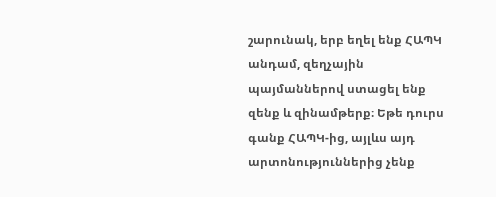շարունակ, երբ եղել ենք ՀԱՊԿ անդամ, զեղչային պայմաններով ստացել ենք զենք և զինամթերք։ Եթե դուրս գանք ՀԱՊԿ-ից, այլևս այդ արտոնություններից չենք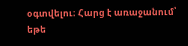օգտվելու։ Հարց է առաջանում՝ եթե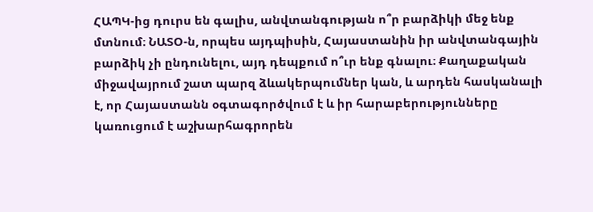ՀԱՊԿ-ից դուրս են գալիս, անվտանգության ո՞ր բարձիկի մեջ ենք մտնում։ ՆԱՏՕ-ն, որպես այդպիսին, Հայաստանին իր անվտանգային բարձիկ չի ընդունելու, այդ դեպքում ո՞ւր ենք գնալու։ Քաղաքական միջավայրում շատ պարզ ձևակերպումներ կան, և արդեն հասկանալի է, որ Հայաստանն օգտագործվում է և իր հարաբերությունները կառուցում է աշխարհագրորեն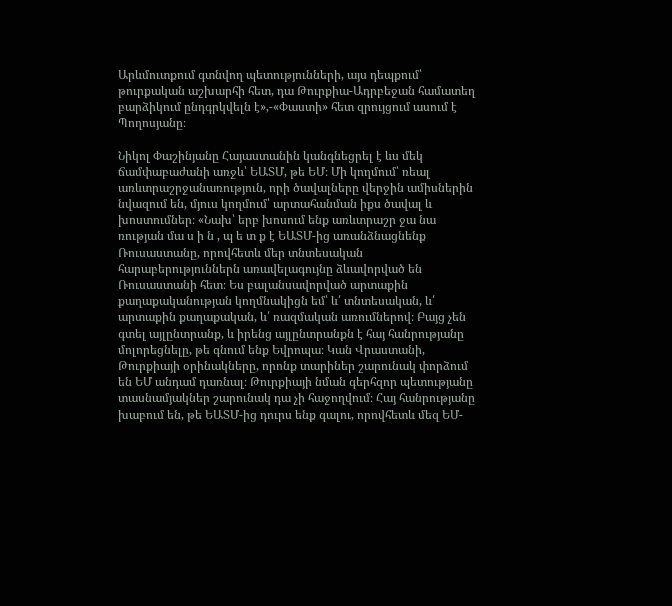Արևմուտքում գտնվող պետությունների, այս դեպքում՝ թուրքական աշխարհի հետ, դա Թուրքիա-Ադրբեջան համատեղ բարձիկում ընդգրկվելն է»,-«Փաստի» հետ զրույցում ասում է Պողոսյանը։

Նիկոլ Փաշինյանը Հայաստանին կանգնեցրել է ևս մեկ ճամփաբաժանի առջև՝ ԵԱՏՄ, թե ԵՄ։ Մի կողմում՝ ռեալ առևտրաշրջանառություն, որի ծավալները վերջին ամիսներին նվազում են, մյուս կողմում՝ արտահանման իքս ծավալ և խոստումներ։ «Նախ՝ երբ խոսում ենք առևտրաշր ջա նա ռության մա ս ի ն , պ ե տ ք է ԵԱՏՄ-ից առանձնացնենք Ռուսաստանը, որովհետև մեր տնտեսական հարաբերություններն առավելագույնը ձևավորված են Ռուսաստանի հետ։ Ես բալանսավորված արտաքին քաղաքականության կողմնակիցն եմ՝ և՛ տնտեսական, և՛ արտաքին քաղաքական, և՛ ռազմական առումներով։ Բայց չեն գտել այլընտրանք, և իրենց այլընտրանքն է հայ հանրությանը մոլորեցնելը, թե գնում ենք Եվրոպա։ Կան Վրաստանի, Թուրքիայի օրինակները, որոնք տարիներ շարունակ փորձում են ԵՄ անդամ դառնալ։ Թուրքիայի նման գերհզոր պետությանը տասնամյակներ շարունակ դա չի հաջողվում։ Հայ հանրությանը խաբում են, թե ԵԱՏՄ-ից դուրս ենք գալու, որովհետև մեզ ԵՄ-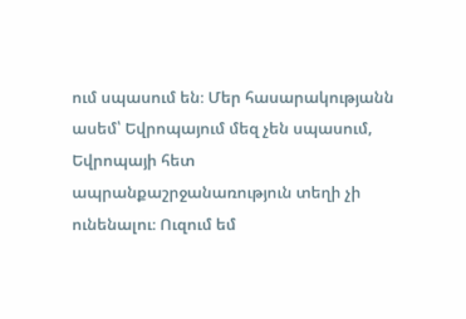ում սպասում են։ Մեր հասարակությանն ասեմ՝ Եվրոպայում մեզ չեն սպասում, Եվրոպայի հետ ապրանքաշրջանառություն տեղի չի ունենալու։ Ուզում եմ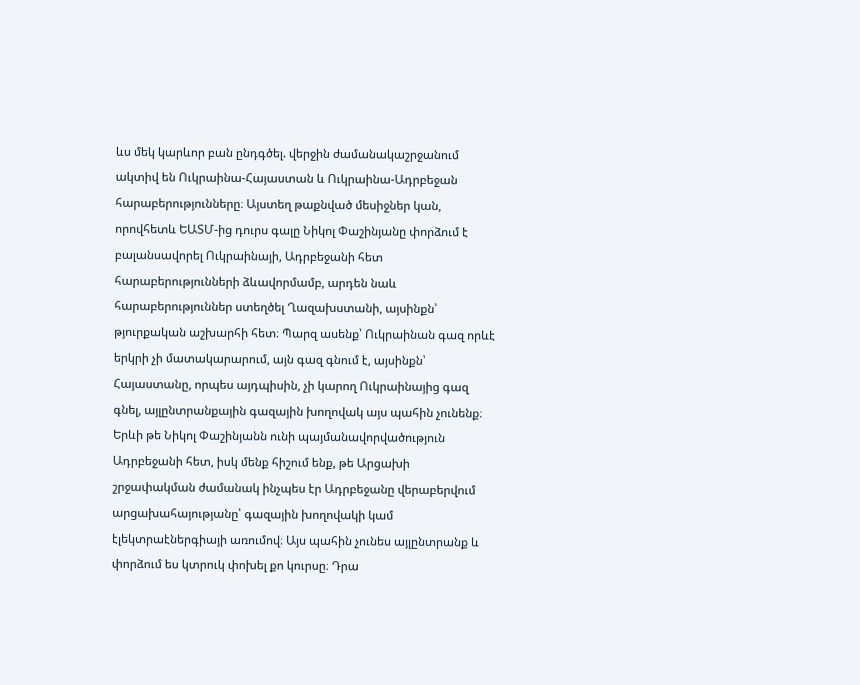ևս մեկ կարևոր բան ընդգծել. վերջին ժամանակաշրջանում ակտիվ են Ուկրաինա-Հայաստան և Ուկրաինա-Ադրբեջան հարաբերությունները։ Այստեղ թաքնված մեսիջներ կան, որովհետև ԵԱՏՄ-ից դուրս գալը Նիկոլ Փաշինյանը փորձում է բալանսավորել Ուկրաինայի, Ադրբեջանի հետ հարաբերությունների ձևավորմամբ, արդեն նաև հարաբերություններ ստեղծել Ղազախստանի, այսինքն՝ թյուրքական աշխարհի հետ։ Պարզ ասենք՝ Ուկրաինան գազ որևէ երկրի չի մատակարարում, այն գազ գնում է, այսինքն՝ Հայաստանը, որպես այդպիսին, չի կարող Ուկրաինայից գազ գնել, այլընտրանքային գազային խողովակ այս պահին չունենք։ Երևի թե Նիկոլ Փաշինյանն ունի պայմանավորվածություն Ադրբեջանի հետ, իսկ մենք հիշում ենք, թե Արցախի շրջափակման ժամանակ ինչպես էր Ադրբեջանը վերաբերվում արցախահայությանը՝ գազային խողովակի կամ էլեկտրաէներգիայի առումով։ Այս պահին չունես այլընտրանք և փորձում ես կտրուկ փոխել քո կուրսը։ Դրա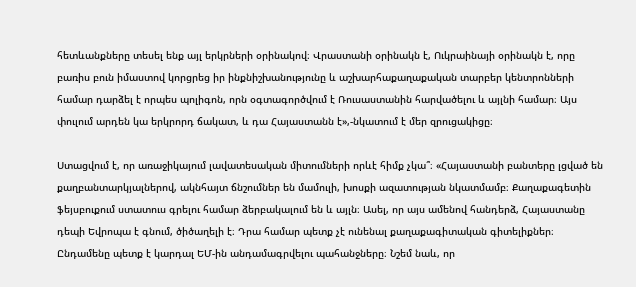հետևանքները տեսել ենք այլ երկրների օրինակով։ Վրաստանի օրինակն է, Ուկրաինայի օրինակն է, որը բառիս բուն իմաստով կորցրեց իր ինքնիշխանությունը և աշխարհաքաղաքական տարբեր կենտրոնների համար դարձել է որպես պոլիգոն, որն օգտագործվում է Ռուսաստանին հարվածելու և այլնի համար։ Այս փուլում արդեն կա երկրորդ ճակատ, և դա Հայաստանն է»,-նկատում է մեր զրուցակիցը։

Ստացվում է, որ առաջիկայում լավատեսական միտումների որևէ հիմք չկա՞։ «Հայաստանի բանտերը լցված են քաղբանտարկյալներով, ակնհայտ ճնշումներ են մամուլի, խոսքի ազատության նկատմամբ։ Քաղաքագետին ֆեյսբուքում ստատուս գրելու համար ձերբակալում են և այլն։ Ասել, որ այս ամենով հանդերձ, Հայաստանը դեպի Եվրոպա է գնում, ծիծաղելի է։ Դրա համար պետք չէ ունենալ քաղաքագիտական գիտելիքներ։ Ընդամենը պետք է կարդալ ԵՄ-ին անդամագրվելու պահանջները։ Նշեմ նաև, որ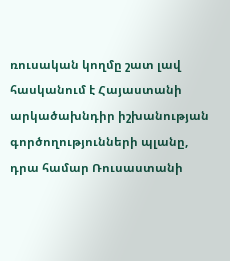ռուսական կողմը շատ լավ հասկանում է Հայաստանի արկածախնդիր իշխանության գործողությունների պլանը, դրա համար Ռուսաստանի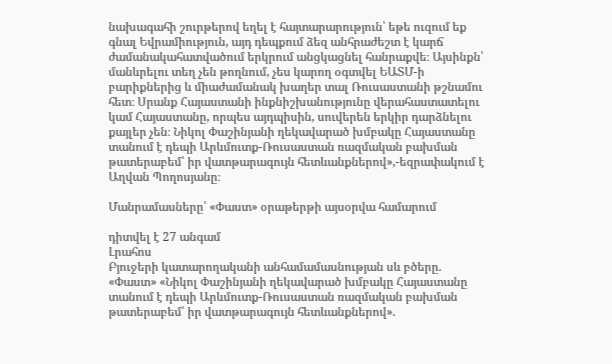նախագահի շուրթերով եղել է հայտարարություն՝ եթե ուզում եք գնալ Եվրամիություն, այդ դեպքում ձեզ անհրաժեշտ է կարճ ժամանակահատվածում երկրում անցկացնել հանրաքվե։ Այսինքն՝ մանևրելու տեղ չեն թողնում, չես կարող օգտվել ԵԱՏՄ-ի բարիքներից և միաժամանակ խաղեր տալ Ռուսաստանի թշնամու հետ։ Սրանք Հայաստանի ինքնիշխանությունը վերահաստատելու կամ Հայաստանը, որպես այդպիսին, սուվերեն երկիր դարձնելու քայլեր չեն։ Նիկոլ Փաշինյանի ղեկավարած խմբակը Հայաստանը տանում է դեպի Արևմուտք-Ռուսաստան ռազմական բախման թատերաբեմ՝ իր վատթարագույն հետևանքներով»,-եզրափակում է Աղվան Պողոսյանը։

Մանրամասները՝ «Փաստ» օրաթերթի այսօրվա համարում

դիտվել է 27 անգամ
Լրահոս
Բյուջերի կատարողականի անհամամասնության սև բծերը. «Փաստ» «Նիկոլ Փաշինյանի ղեկավարած խմբակը Հայաստանը տանում է դեպի Արևմուտք-Ռուսաստան ռազմական բախման թատերաբեմ՝ իր վատթարագույն հետևանքներով».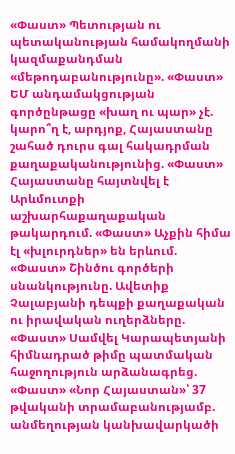«Փաստ» Պետության ու պետականության համակողմանի կազմաքանդման «մեթոդաբանությունը». «Փաստ» ԵՄ անդամակցության գործընթացը «խաղ ու պար» չէ. կարո՞ղ է, արդյոք, Հայաստանը շահած դուրս գալ հակադրման քաղաքականությունից. «Փաստ» Հայաստանը հայտնվել է Արևմուտքի աշխարհաքաղաքական թակարդում. «Փաստ» Աչքին հիմա էլ «խլուրդներ» են երևում. «Փաստ» Շինծու գործերի սնանկությունը. Ավետիք Չալաբյանի դեպքի քաղաքական ու իրավական ուղերձները. «Փաստ» Սամվել Կարապետյանի հիմնադրած թիմը պատմական հաջողություն արձանագրեց. «Փաստ» «Նոր Հայաստան»՝ 37 թվականի տրամաբանությամբ. անմեղության կանխավարկածի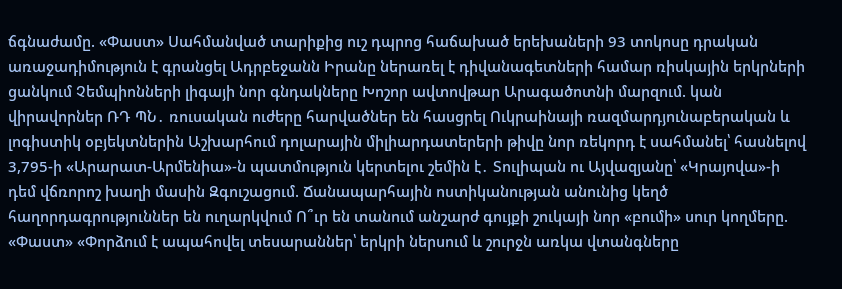ճգնաժամը. «Փաստ» Սահմանված տարիքից ուշ դպրոց հաճախած երեխաների 93 տոկոսը դրական առաջադիմություն է գրանցել Ադրբեջանն Իրանը ներառել է դիվանագետների համար ռիսկային երկրների ցանկում Չեմպիոնների լիգայի նոր գնդակները Խոշոր ավտովթար Արագածոտնի մարզում. կան վիրավորներ ՌԴ ՊՆ․ ռուսական ուժերը հարվածներ են հասցրել Ուկրաինայի ռազմարդյունաբերական և լոգիստիկ օբյեկտներին Աշխարհում դոլարային միլիարդատերերի թիվը նոր ռեկորդ է սահմանել՝ հասնելով 3,795-ի «Արարատ-Արմենիա»-ն պատմություն կերտելու շեմին է․ Տուլիպան ու Այվազյանը՝ «Կրայովա»-ի դեմ վճռորոշ խաղի մասին Զգուշացում. Ճանապարհային ոստիկանության անունից կեղծ հաղորդագրություններ են ուղարկվում Ո՞ւր են տանում անշարժ գույքի շուկայի նոր «բումի» սուր կողմերը. «Փաստ» «Փորձում է ապահովել տեսարաններ՝ երկրի ներսում և շուրջն առկա վտանգները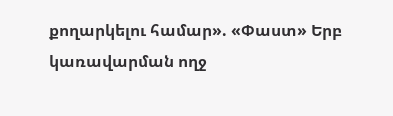քողարկելու համար». «Փաստ» Երբ կառավարման ողջ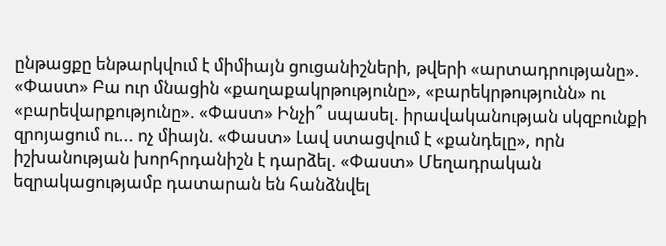ընթացքը ենթարկվում է միմիայն ցուցանիշների, թվերի «արտադրությանը». «Փաստ» Բա ուր մնացին «քաղաքակրթությունը», «բարեկրթությունն» ու «բարեվարքությունը». «Փաստ» Ինչի՞ սպասել. իրավականության սկզբունքի զրոյացում ու... ոչ միայն. «Փաստ» Լավ ստացվում է «քանդելը», որն իշխանության խորհրդանիշն է դարձել. «Փաստ» Մեղադրական եզրակացությամբ դատարան են հանձնվել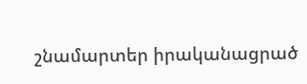շնամարտեր իրականացրած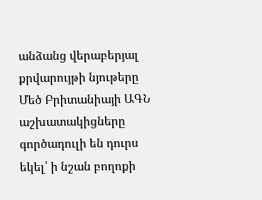անձանց վերաբերյալ քրվարույթի նյութերը Մեծ Բրիտանիայի ԱԳՆ աշխատակիցները գործադուլի են դուրս եկել՝ ի նշան բողոքի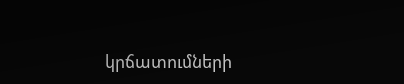կրճատումների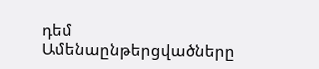դեմ
Ամենաընթերցվածները